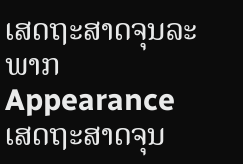ເສດຖະສາດຈຸນລະພາກ
Appearance
ເສດຖະສາດຈຸນ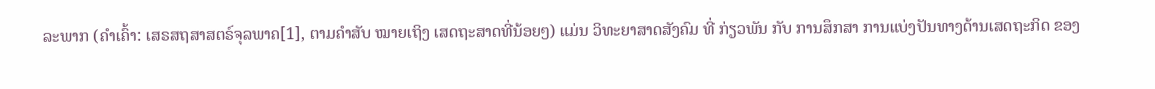ລະພາກ (ຄຳເຄົ້າ: ເສຣສຖສາສຕຣ໌ຈຸລພາຄ[1], ຕາມຄຳສັບ ໝາຍເຖິງ ເສດຖະສາດທີ່ນ້ອຍໆ) ແມ່ນ ວິທະຍາສາດສັງຄົມ ທີ່ ກ່ຽວພັນ ກັບ ການສຶກສາ ການແບ່ງປັນທາງດ້ານເສດຖະກິດ ຂອງ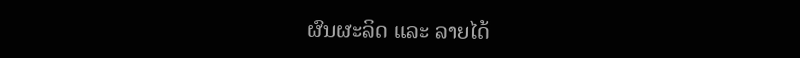ຜົນຜະລິດ ແລະ ລາຍໄດ້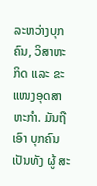ລະຫວ່າງບຸກຄົນ, ວິສາຫະກິດ ແລະ ຂະແໜງອຸດສາຫະກຳ. ມັນຖືເອົາ ບຸກຄົນ ເປັນທັງ ຜູ້ ສະ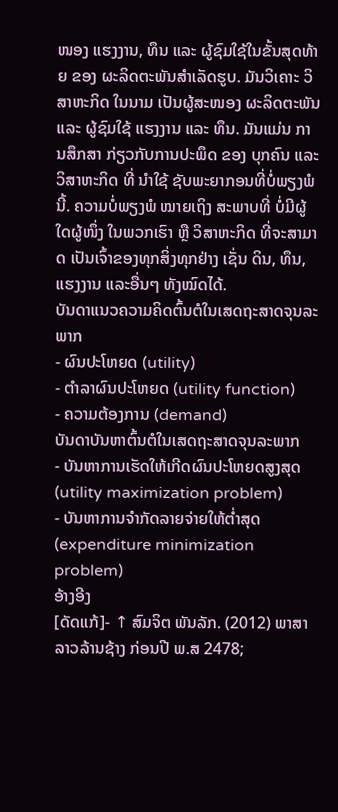ໜອງ ແຮງງານ, ທຶນ ແລະ ຜູ້ຊົມໃຊ້ໃນຂັ້ນສຸດທ້າຍ ຂອງ ຜະລິດຕະພັນສຳເລັດຮູບ. ມັນວິເຄາະ ວິສາຫະກິດ ໃນນາມ ເປັນຜູ້ສະໜອງ ຜະລິດຕະພັນ ແລະ ຜູ້ຊົມໃຊ້ ແຮງງານ ແລະ ທຶນ. ມັນແມ່ນ ການສຶກສາ ກ່ຽວກັບການປະພຶດ ຂອງ ບຸກຄົນ ແລະ ວິສາຫະກິດ ທີ່ ນຳໃຊ້ ຊັບພະຍາກອນທີ່ບໍ່ພຽງພໍນີ້. ຄວາມບໍ່ພຽງພໍ ໝາຍເຖິງ ສະພາບທີ່ ບໍ່ມີຜູ້ໃດຜູ້ໜຶ່ງ ໃນພວກເຮົາ ຫຼື ວິສາຫະກິດ ທີ່ຈະສາມາດ ເປັນເຈົ້າຂອງທຸກສິ່ງທຸກຢ່າງ ເຊັ່ນ ດິນ, ທຶນ, ແຮງງານ ແລະອື່ນໆ ທັງໝົດໄດ້.
ບັນດາແນວຄວາມຄິດຕົ້ນຕໍໃນເສດຖະສາດຈຸນລະພາກ
- ຜົນປະໂຫຍດ (utility)
- ຕຳລາຜົນປະໂຫຍດ (utility function)
- ຄວາມຕ້ອງການ (demand)
ບັນດາບັນຫາຕົ້ນຕໍໃນເສດຖະສາດຈຸນລະພາກ
- ບັນຫາການເຮັດໃຫ້ເກີດຜົນປະໂຫຍດສູງສຸດ (utility maximization problem)
- ບັນຫາການຈຳກັດລາຍຈ່າຍໃຫ້ຕໍ່າສຸດ (expenditure minimization problem)
ອ້າງອີງ
[ດັດແກ້]- ↑ ສົມຈິຕ ພັນລັກ. (2012) ພາສາລາວລ້ານຊ້າງ ກ່ອນປີ ພ.ສ 2478;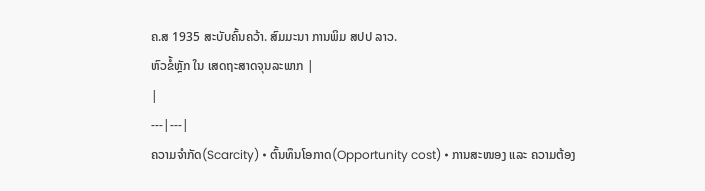ຄ.ສ 1935 ສະບັບຄົ້ນຄວ້າ. ສົມມະນາ ການພິມ ສປປ ລາວ.
ຫົວຂໍ້ຫຼັກ ໃນ ເສດຖະສາດຈຸນລະພາກ |
|
---|---|
ຄວາມຈຳກັດ(Scarcity) • ຕົ້ນທຶນໂອກາດ(Opportunity cost) • ການສະໜອງ ແລະ ຄວາມຕ້ອງ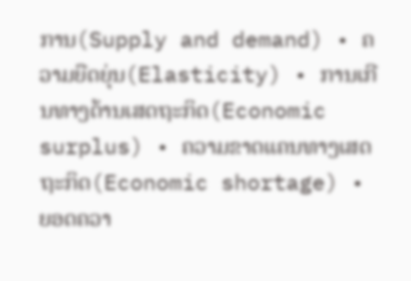ການ(Supply and demand) • ຄວາມຍືດຍຸ່ນ(Elasticity) • ການເກີນທາງດ້ານເສດຖະກິດ(Economic surplus) • ຄວາມຂາດແຄນທາງເສດຖະກິດ(Economic shortage) • ຍອດຄວາ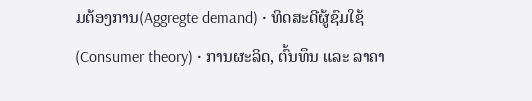ມຕ້ອງການ(Aggregte demand) • ທິດສະດີຜູ້ຊົມໃຊ້(Consumer theory) • ການຜະລິດ, ຕົ້ນທຶນ ແລະ ລາຄາ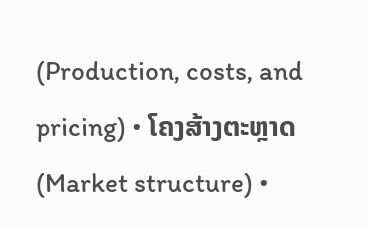(Production, costs, and pricing) • ໂຄງສ້າງຕະຫຼາດ(Market structure) •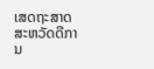ເສດຖະສາດສະຫວັດດີການ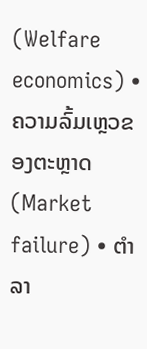(Welfare economics) • ຄວາມລົ້ມເຫຼວຂອງຕະຫຼາດ(Market failure) • ຕຳລາ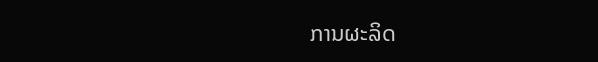ການຜະລິດ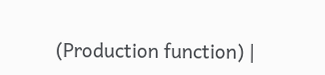(Production function) |